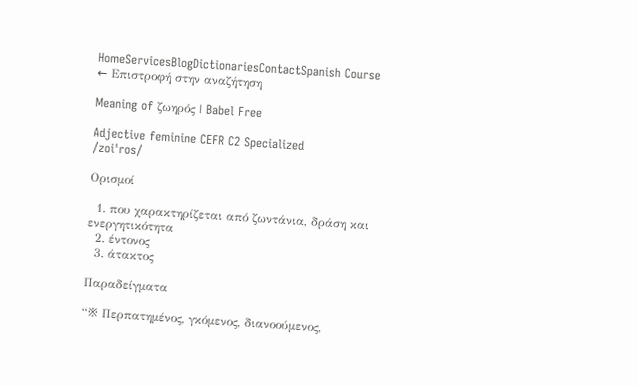HomeServicesBlogDictionariesContactSpanish Course
← Επιστροφή στην αναζήτηση

Meaning of ζωηρός | Babel Free

Adjective feminine CEFR C2 Specialized
/zoiˈros/

Ορισμοί

  1. που χαρακτηρίζεται από ζωντάνια, δράση και ενεργητικότητα
  2. έντονος
  3. άτακτος

Παραδείγματα

“※ Περπατημένος, γκόμενος, διανοούμενος,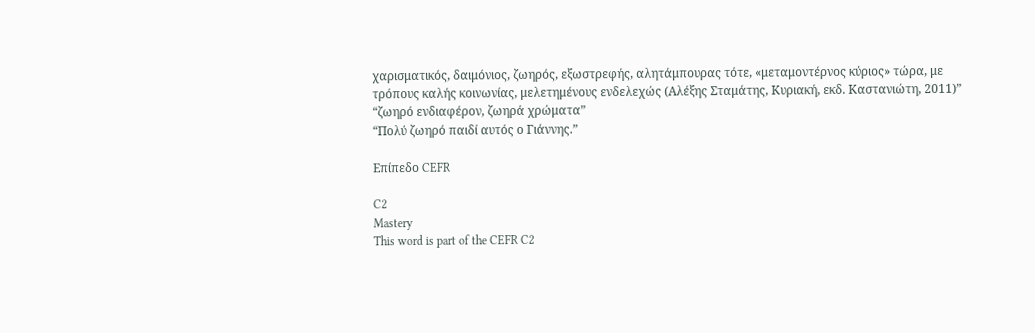χαρισματικός, δαιμόνιος, ζωηρός, εξωστρεφής, αλητάμπουρας τότε, «μεταμοντέρνος κύριος» τώρα, με τρόπους καλής κοινωνίας, μελετημένους ενδελεχώς (Αλέξης Σταμάτης, Κυριακή, εκδ. Καστανιώτη, 2011)”
“ζωηρό ενδιαφέρον, ζωηρά χρώματα”
“Πολύ ζωηρό παιδί αυτός ο Γιάννης.”

Επίπεδο CEFR

C2
Mastery
This word is part of the CEFR C2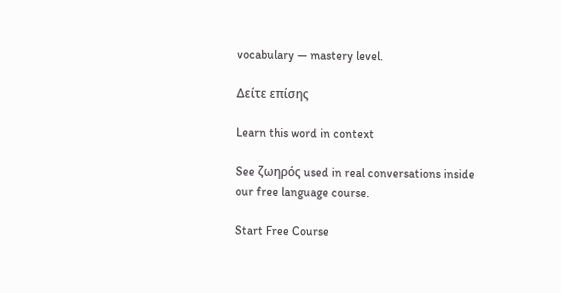vocabulary — mastery level.

Δείτε επίσης

Learn this word in context

See ζωηρός used in real conversations inside our free language course.

Start Free Course